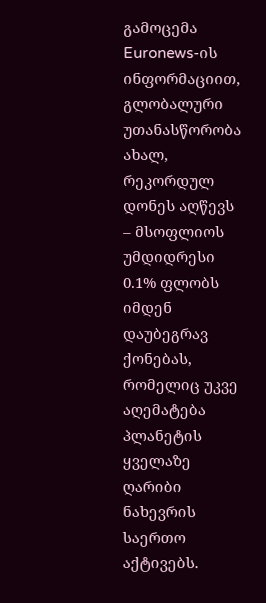გამოცემა Euronews-ის ინფორმაციით, გლობალური უთანასწორობა ახალ, რეკორდულ დონეს აღწევს – მსოფლიოს უმდიდრესი 0.1% ფლობს იმდენ დაუბეგრავ ქონებას, რომელიც უკვე აღემატება პლანეტის ყველაზე ღარიბი ნახევრის საერთო აქტივებს.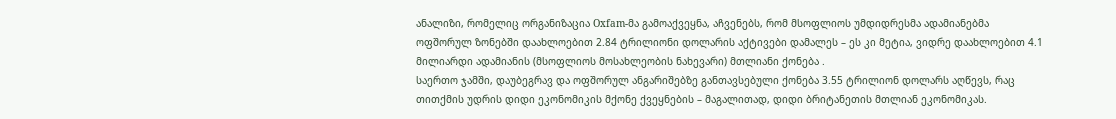ანალიზი, რომელიც ორგანიზაცია Oxfam-მა გამოაქვეყნა, აჩვენებს, რომ მსოფლიოს უმდიდრესმა ადამიანებმა ოფშორულ ზონებში დაახლოებით 2.84 ტრილიონი დოლარის აქტივები დამალეს – ეს კი მეტია, ვიდრე დაახლოებით 4.1 მილიარდი ადამიანის (მსოფლიოს მოსახლეობის ნახევარი) მთლიანი ქონება .
საერთო ჯამში, დაუბეგრავ და ოფშორულ ანგარიშებზე განთავსებული ქონება 3.55 ტრილიონ დოლარს აღწევს, რაც თითქმის უდრის დიდი ეკონომიკის მქონე ქვეყნების – მაგალითად, დიდი ბრიტანეთის მთლიან ეკონომიკას.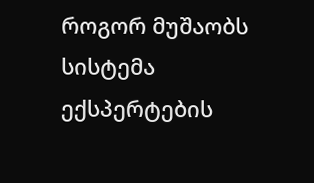როგორ მუშაობს სისტემა
ექსპერტების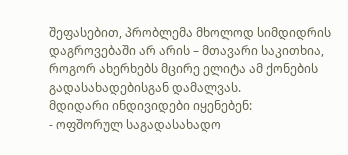შეფასებით, პრობლემა მხოლოდ სიმდიდრის დაგროვებაში არ არის – მთავარი საკითხია, როგორ ახერხებს მცირე ელიტა ამ ქონების გადასახადებისგან დამალვას.
მდიდარი ინდივიდები იყენებენ:
- ოფშორულ საგადასახადო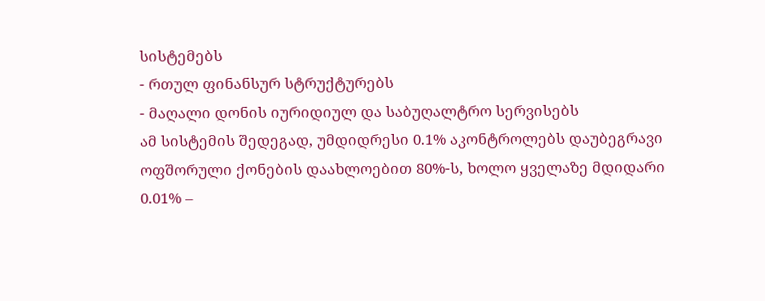სისტემებს
- რთულ ფინანსურ სტრუქტურებს
- მაღალი დონის იურიდიულ და საბუღალტრო სერვისებს
ამ სისტემის შედეგად, უმდიდრესი 0.1% აკონტროლებს დაუბეგრავი ოფშორული ქონების დაახლოებით 80%-ს, ხოლო ყველაზე მდიდარი 0.01% –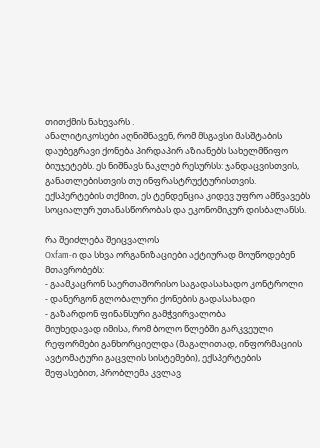თითქმის ნახევარს .
ანალიტიკოსები აღნიშნავენ, რომ მსგავსი მასშტაბის დაუბეგრავი ქონება პირდაპირ აზიანებს სახელმწიფო ბიუჯეტებს. ეს ნიშნავს ნაკლებ რესურსს: ჯანდაცვისთვის, განათლებისთვის თუ ინფრასტრუქტურისთვის.
ექსპერტების თქმით, ეს ტენდენცია კიდევ უფრო ამწვავებს სოციალურ უთანასწორობას და ეკონომიკურ დისბალანსს.

რა შეიძლება შეიცვალოს
Oxfam-ი და სხვა ორგანიზაციები აქტიურად მოუწოდებენ მთავრობებს:
- გაამკაცრონ საერთაშორისო საგადასახადო კონტროლი
- დანერგონ გლობალური ქონების გადასახადი
- გაზარდონ ფინანსური გამჭვირვალობა
მიუხედავად იმისა, რომ ბოლო წლებში გარკვეული რეფორმები განხორციელდა (მაგალითად, ინფორმაციის ავტომატური გაცვლის სისტემები), ექსპერტების შეფასებით, პრობლემა კვლავ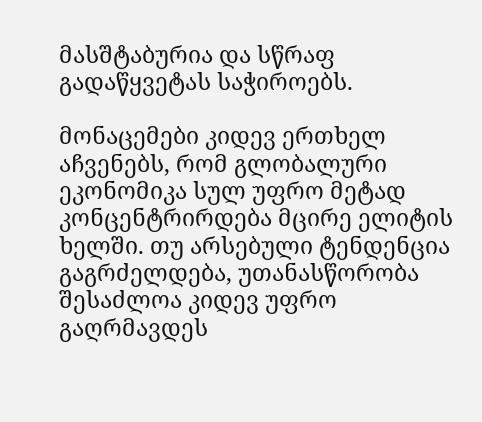მასშტაბურია და სწრაფ გადაწყვეტას საჭიროებს.

მონაცემები კიდევ ერთხელ აჩვენებს, რომ გლობალური ეკონომიკა სულ უფრო მეტად კონცენტრირდება მცირე ელიტის ხელში. თუ არსებული ტენდენცია გაგრძელდება, უთანასწორობა შესაძლოა კიდევ უფრო გაღრმავდეს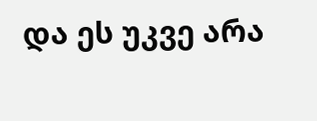და ეს უკვე არა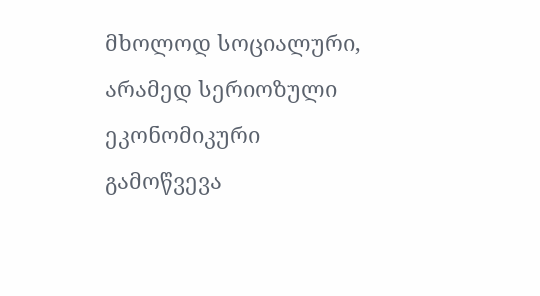მხოლოდ სოციალური, არამედ სერიოზული ეკონომიკური გამოწვევა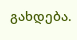გახდება.